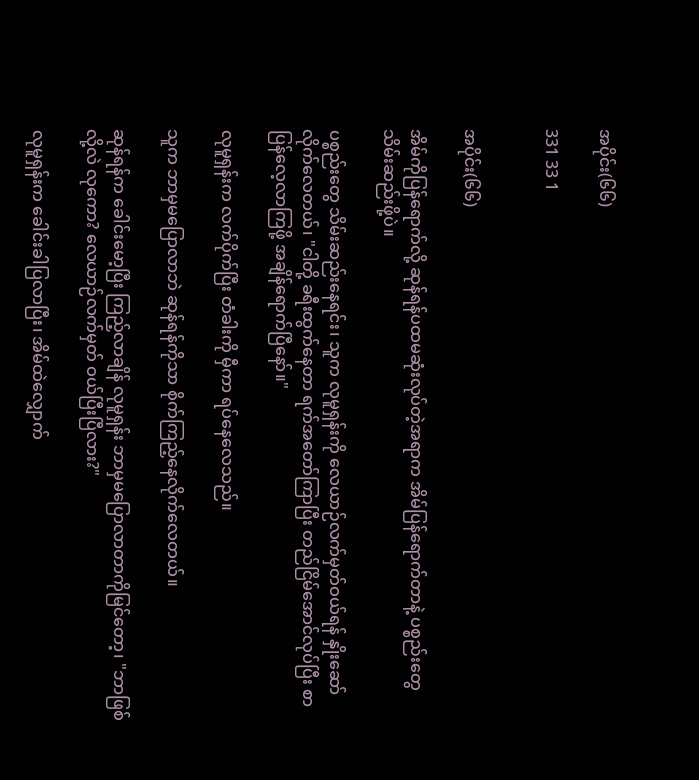အပိုင်း(၆၆)

331 33 1


အပိုင်း(၆၆)

အိမ်ကိုပြန်ရောက်လို့ ဆုန်ရန်ပထမဆုံးလုပ်တဲ့အရာက အိမ်ပြန်ရောက်တာနဲ့ ပစ္စည်းတွေသိမ်းဆည်းဖို့ပဲ။

ပစ္စည်းတွေ သိမ်းဆည်းနေရင်း၊ သူက လုမူရှန်းကို လေယာဉ်လက်မှတ်ဝယ်ရန် နှိုးဆော်လိုက်လေတယ်၊ "ငါတို့ ခရီးထွက်နေတာ ရက်အတော်ကြာပြီး တည်ငြိမ်အောင်လုပ်ပြီး စာပြန်လေ့လာကြဖို့ အချိန်ရောက်ပြီနော်။"

လုမူရှန်းက လက်ပိုက်ပြီး တံခါးကို မှီကာ ရပ်နေလေသည်။

သူက ဘာမှမပြောလာဘဲ ဆုန်ရန်ကိုသာ စိုက်ကြည့်နေလိုက်လေတယ်။

ဆုန်ရန်က ခေါင်းမော့ပြီး ကြည့်လာချိန် လုမူရှန်း ဘာမှမပြောလာတာကိုမြင်တော့၊ "ဘာဖြစ်လို့လဲ လုကော? လေယာဉ်လက်မှတ် ဝယ်ပြီးပြီလား?"

လုမူရှန်းက ခေါင်းခါပြလာပြီး၊ အိမ်ထဲလျှောက်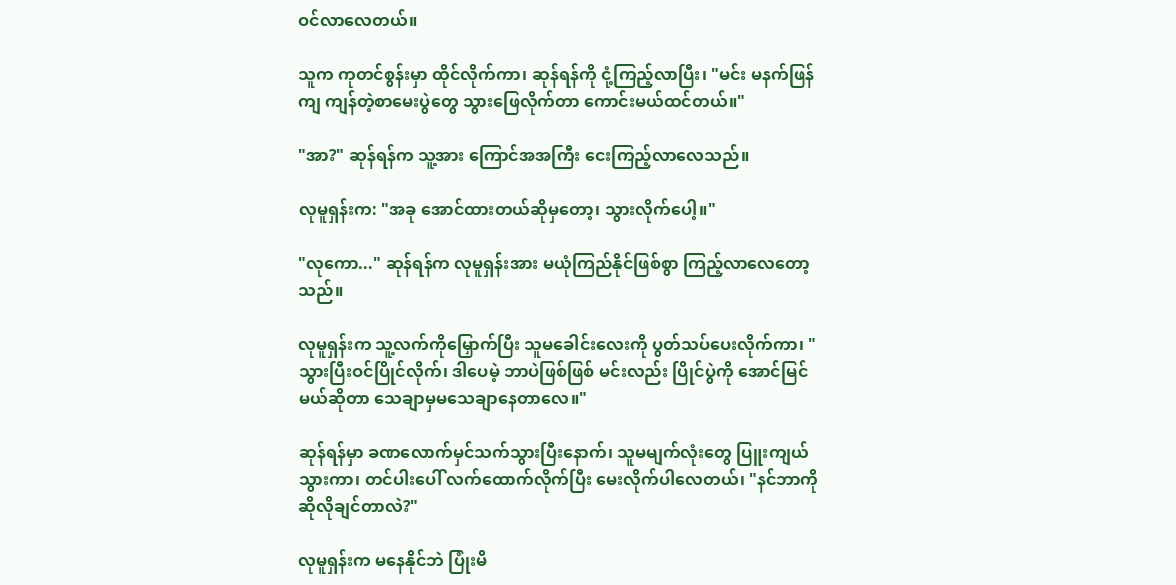ဝင်လာလေတယ်။

သူက ကုတင်စွန်းမှာ ထိုင်လိုက်ကာ၊ ဆုန်ရန်ကို ငုံ့ကြည့်လာပြီး၊ "မင်း မနက်ဖြန်ကျ ကျန်တဲ့စာမေးပွဲတွေ သွားဖြေလိုက်တာ ကောင်းမယ်ထင်တယ်။"

"အာ?" ဆုန်ရန်က သူ့အား ကြောင်အအကြီး ငေးကြည့်လာလေသည်။

လုမူရှန်းက: "အခု အောင်ထားတယ်ဆိုမှတော့၊ သွားလိုက်ပေါ့။"

"လုကော..." ဆုန်ရန်က လုမူရှန်းအား မယုံကြည်နိုင်ဖြစ်စွာ ကြည့်လာလေတော့သည်။

လုမူရှန်းက သူ့လက်ကိုမြှောက်ပြီး သူမခေါင်းလေးကို ပွတ်သပ်ပေးလိုက်ကာ၊ "သွားပြီးဝင်ပြိုင်လိုက်၊ ဒါပေမဲ့ ဘာပဲဖြစ်ဖြစ် မင်းလည်း ပြိုင်ပွဲကို အောင်မြင်မယ်ဆိုတာ သေချာမှမသေချာနေတာလေ။"

ဆုန်ရန်မှာ ခဏလောက်မှင်သက်သွားပြီးနောက်၊ သူမမျက်လုံးတွေ ပြူးကျယ်သွားကာ၊ တင်ပါးပေါ် လက်ထောက်လိုက်ပြီး မေးလိုက်ပါလေတယ်၊ "နင်ဘာကိုဆိုလိုချင်တာလဲ?"

လုမူရှန်းက မနေနိုင်ဘဲ ပြုံးမိ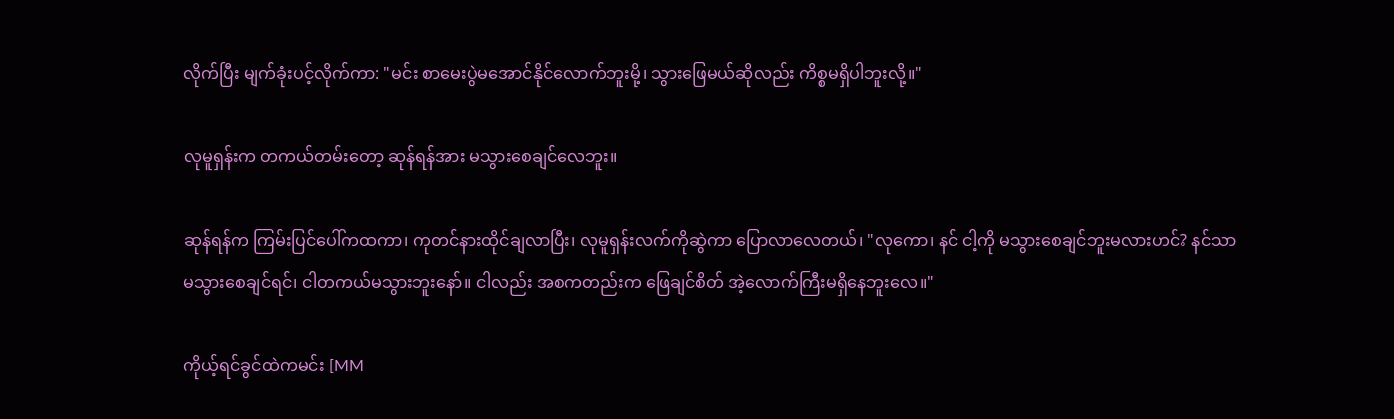လိုက်ပြီး မျက်ခုံးပင့်လိုက်ကာ: "မင်း စာမေးပွဲမအောင်နိုင်လောက်ဘူးမို့၊ သွားဖြေမယ်ဆိုလည်း ကိစ္စမရှိပါဘူးလို့။"

လုမူရှန်းက တကယ်တမ်းတော့ ဆုန်ရန်အား မသွားစေချင်လေဘူး။

ဆုန်ရန်က ကြမ်းပြင်ပေါ်ကထကာ၊ ကုတင်နားထိုင်ချလာပြီး၊ လုမူရှန်းလက်ကိုဆွဲကာ ပြောလာလေတယ်၊ "လုကော၊ နင် ငါ့ကို မသွားစေချင်ဘူးမလားဟင်? နင်သာ မ‌သွားစေချင်ရင်၊ ငါတကယ်မသွားဘူးနော်။ ငါလည်း အစကတည်းက ဖြေချင်စိတ် အဲ့လောက်ကြီးမရှိနေဘူးလေ။"

ကိုယ့်ရင်ခွင်ထဲကမင်း [MM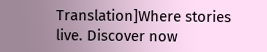Translation]Where stories live. Discover now